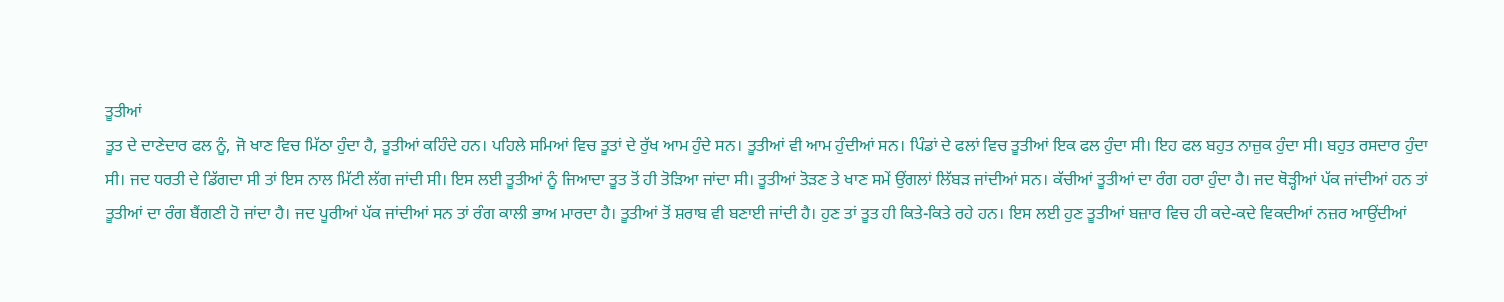ਤੂਤੀਆਂ
ਤੂਤ ਦੇ ਦਾਣੇਦਾਰ ਫਲ ਨੂੰ, ਜੋ ਖਾਣ ਵਿਚ ਮਿੱਠਾ ਹੁੰਦਾ ਹੈ, ਤੂਤੀਆਂ ਕਹਿੰਦੇ ਹਨ। ਪਹਿਲੇ ਸਮਿਆਂ ਵਿਚ ਤੂਤਾਂ ਦੇ ਰੁੱਖ ਆਮ ਹੁੰਦੇ ਸਨ। ਤੂਤੀਆਂ ਵੀ ਆਮ ਹੁੰਦੀਆਂ ਸਨ। ਪਿੰਡਾਂ ਦੇ ਫਲਾਂ ਵਿਚ ਤੂਤੀਆਂ ਇਕ ਫਲ ਹੁੰਦਾ ਸੀ। ਇਹ ਫਲ ਬਹੁਤ ਨਾਜ਼ੁਕ ਹੁੰਦਾ ਸੀ। ਬਹੁਤ ਰਸਦਾਰ ਹੁੰਦਾ ਸੀ। ਜਦ ਧਰਤੀ ਦੇ ਡਿੱਗਦਾ ਸੀ ਤਾਂ ਇਸ ਨਾਲ ਮਿੱਟੀ ਲੱਗ ਜਾਂਦੀ ਸੀ। ਇਸ ਲਈ ਤੂਤੀਆਂ ਨੂੰ ਜਿਆਦਾ ਤੂਤ ਤੋਂ ਹੀ ਤੋੜਿਆ ਜਾਂਦਾ ਸੀ। ਤੂਤੀਆਂ ਤੋੜਣ ਤੇ ਖਾਣ ਸਮੇਂ ਉਂਗਲਾਂ ਲਿੱਬੜ ਜਾਂਦੀਆਂ ਸਨ। ਕੱਚੀਆਂ ਤੂਤੀਆਂ ਦਾ ਰੰਗ ਹਰਾ ਹੁੰਦਾ ਹੈ। ਜਦ ਥੋੜ੍ਹੀਆਂ ਪੱਕ ਜਾਂਦੀਆਂ ਹਨ ਤਾਂ ਤੂਤੀਆਂ ਦਾ ਰੰਗ ਬੈਂਗਣੀ ਹੋ ਜਾਂਦਾ ਹੈ। ਜਦ ਪੂਰੀਆਂ ਪੱਕ ਜਾਂਦੀਆਂ ਸਨ ਤਾਂ ਰੰਗ ਕਾਲੀ ਭਾਅ ਮਾਰਦਾ ਹੈ। ਤੂਤੀਆਂ ਤੋਂ ਸ਼ਰਾਬ ਵੀ ਬਣਾਈ ਜਾਂਦੀ ਹੈ। ਹੁਣ ਤਾਂ ਤੂਤ ਹੀ ਕਿਤੇ-ਕਿਤੇ ਰਹੇ ਹਨ। ਇਸ ਲਈ ਹੁਣ ਤੂਤੀਆਂ ਬਜ਼ਾਰ ਵਿਚ ਹੀ ਕਦੇ-ਕਦੇ ਵਿਕਦੀਆਂ ਨਜ਼ਰ ਆਉਂਦੀਆਂ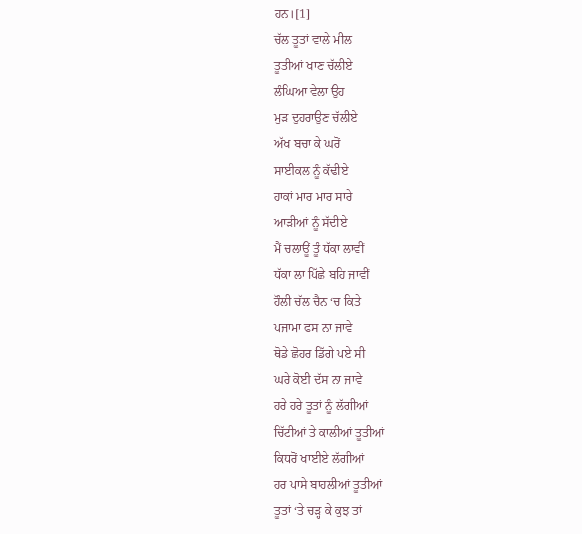ਹਨ।[1]
ਚੱਲ ਤੂਤਾਂ ਵਾਲੇ ਮੀਲ
ਤੂਤੀਆਂ ਖਾਣ ਚੱਲੀਏ
ਲੰਘਿਆ ਵੇਲਾ ਉਹ
ਮੁੜ ਦੁਹਰਾਉਣ ਚੱਲੀਏ
ਅੱਖ ਬਚਾ ਕੇ ਘਰੋਂ
ਸਾਈਕਲ ਨੂੰ ਕੱਢੀਏ
ਹਾਕਾਂ ਮਾਰ ਮਾਰ ਸਾਰੇ
ਆੜੀਆਂ ਨੂੰ ਸੱਦੀਏ
ਮੈਂ ਚਲਾਊਂ ਤੂੰ ਧੱਕਾ ਲਾਵੀਂ
ਧੱਕਾ ਲਾ ਪਿੱਛੇ ਬਹਿ ਜਾਵੀਂ
ਹੌਲੀ ਚੱਲ ਚੈਨ ‘ਚ ਕਿਤੇ
ਪਜਾਮਾ ਫਸ ਨਾ ਜਾਵੇ
ਥੋਡੇ ਛੋਹਰ ਡਿੱਗੇ ਪਏ ਸੀ
ਘਰੇ ਕੋਈ ਦੱਸ ਨਾ ਜਾਵੇ
ਹਰੇ ਹਰੇ ਤੂਤਾਂ ਨੂੰ ਲੱਗੀਆਂ
ਚਿੱਟੀਆਂ ਤੇ ਕਾਲੀਆਂ ਤੂਤੀਆਂ
ਕਿਧਰੋਂ ਖਾਈਏ ਲੱਗੀਆਂ
ਹਰ ਪਾਸੇ ਬਾਹਲੀਆਂ ਤੂਤੀਆਂ
ਤੂਤਾਂ ‘ਤੇ ਚੜ੍ਹ ਕੇ ਕੁਝ ਤਾਂ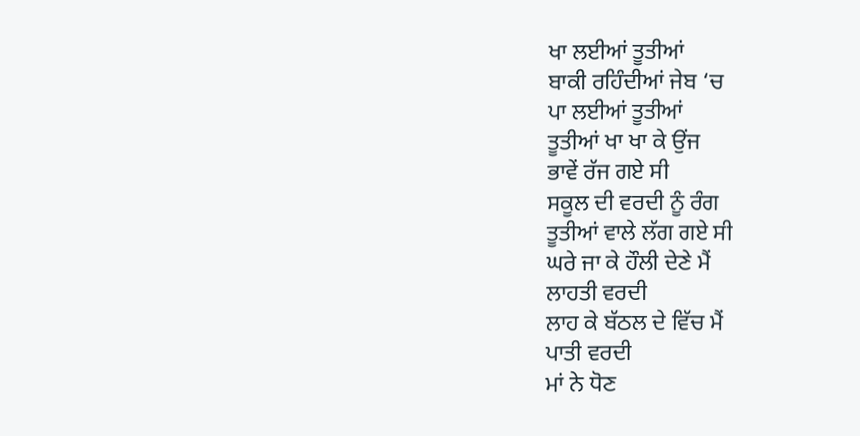ਖਾ ਲਈਆਂ ਤੂਤੀਆਂ
ਬਾਕੀ ਰਹਿੰਦੀਆਂ ਜੇਬ ‘ਚ
ਪਾ ਲਈਆਂ ਤੂਤੀਆਂ
ਤੂਤੀਆਂ ਖਾ ਖਾ ਕੇ ਉਂਜ
ਭਾਵੇਂ ਰੱਜ ਗਏ ਸੀ
ਸਕੂਲ ਦੀ ਵਰਦੀ ਨੂੰ ਰੰਗ
ਤੂਤੀਆਂ ਵਾਲੇ ਲੱਗ ਗਏ ਸੀ
ਘਰੇ ਜਾ ਕੇ ਹੌਲੀ ਦੇਣੇ ਮੈਂ
ਲਾਹਤੀ ਵਰਦੀ
ਲਾਹ ਕੇ ਬੱਠਲ ਦੇ ਵਿੱਚ ਮੈਂ
ਪਾਤੀ ਵਰਦੀ
ਮਾਂ ਨੇ ਧੋਣ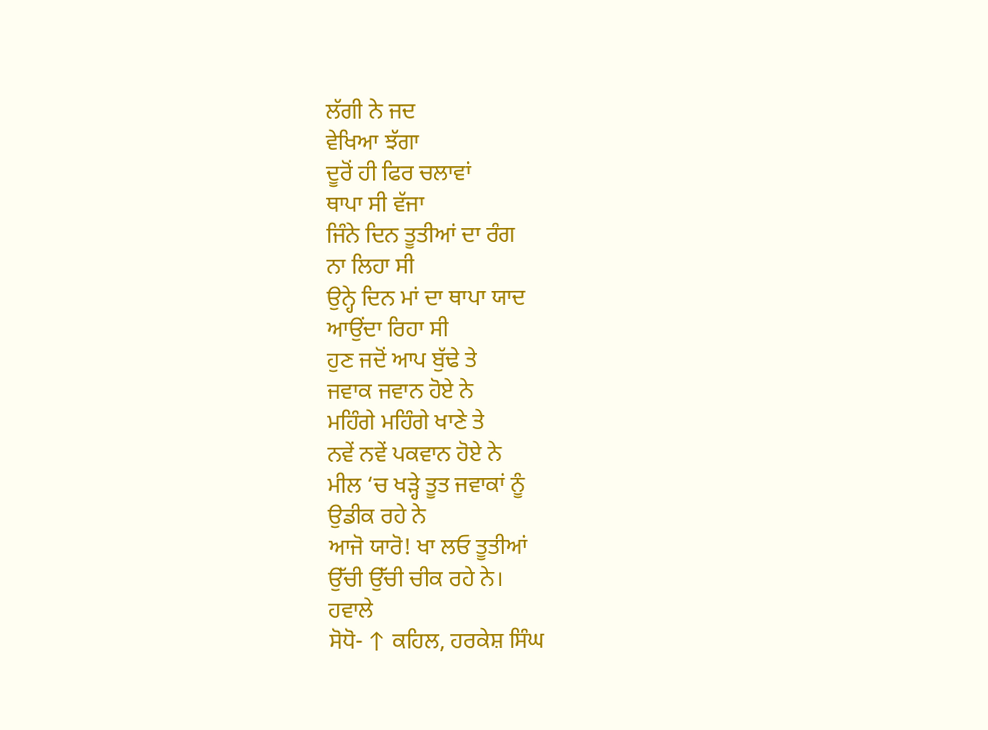ਲੱਗੀ ਨੇ ਜਦ
ਵੇਖਿਆ ਝੱਗਾ
ਦੂਰੋਂ ਹੀ ਫਿਰ ਚਲਾਵਾਂ
ਥਾਪਾ ਸੀ ਵੱਜਾ
ਜਿੰਨੇ ਦਿਨ ਤੂਤੀਆਂ ਦਾ ਰੰਗ
ਨਾ ਲਿਹਾ ਸੀ
ਉਨ੍ਹੇ ਦਿਨ ਮਾਂ ਦਾ ਥਾਪਾ ਯਾਦ
ਆਉਂਦਾ ਰਿਹਾ ਸੀ
ਹੁਣ ਜਦੋਂ ਆਪ ਬੁੱਢੇ ਤੇ
ਜਵਾਕ ਜਵਾਨ ਹੋਏ ਨੇ
ਮਹਿੰਗੇ ਮਹਿੰਗੇ ਖਾਣੇ ਤੇ
ਨਵੇਂ ਨਵੇਂ ਪਕਵਾਨ ਹੋਏ ਨੇ
ਮੀਲ ‘ਚ ਖੜ੍ਹੇ ਤੂਤ ਜਵਾਕਾਂ ਨੂੰ
ਉਡੀਕ ਰਹੇ ਨੇ
ਆਜੋ ਯਾਰੋ! ਖਾ ਲਓ ਤੂਤੀਆਂ
ਉੱਚੀ ਉੱਚੀ ਚੀਕ ਰਹੇ ਨੇ।
ਹਵਾਲੇ
ਸੋਧੋ- ↑ ਕਹਿਲ, ਹਰਕੇਸ਼ ਸਿੰਘ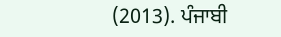(2013). ਪੰਜਾਬੀ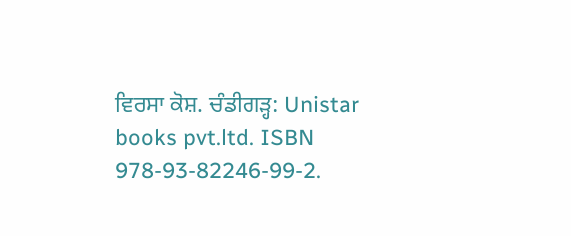ਵਿਰਸਾ ਕੋਸ਼. ਚੰਡੀਗੜ੍ਹ: Unistar books pvt.ltd. ISBN 978-93-82246-99-2.